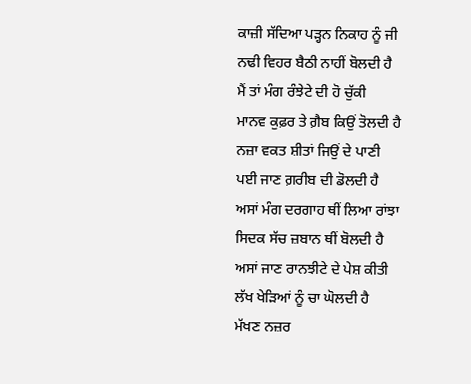ਕਾਜ਼ੀ ਸੱਦਿਆ ਪੜ੍ਹਨ ਨਿਕਾਹ ਨੂੰ ਜੀ
ਨਢੀ ਵਿਹਰ ਬੈਠੀ ਨਾਹੀਂ ਬੋਲਦੀ ਹੈ
ਮੈਂ ਤਾਂ ਮੰਗ ਰੰਝੇਟੇ ਦੀ ਹੋ ਚੁੱਕੀ
ਮਾਨਵ ਕੁਫ਼ਰ ਤੇ ਗ਼ੈਬ ਕਿਉਂ ਤੋਲਦੀ ਹੈ
ਨਜ਼ਾ ਵਕਤ ਸ਼ੀਤਾਂ ਜਿਉਂ ਦੇ ਪਾਣੀ
ਪਈ ਜਾਣ ਗ਼ਰੀਬ ਦੀ ਡੋਲਦੀ ਹੈ
ਅਸਾਂ ਮੰਗ ਦਰਗਾਹ ਥੀਂ ਲਿਆ ਰਾਂਝਾ
ਸਿਦਕ ਸੱਚ ਜ਼ਬਾਨ ਥੀਂ ਬੋਲਦੀ ਹੈ
ਅਸਾਂ ਜਾਣ ਰਾਨਝੀਟੇ ਦੇ ਪੇਸ਼ ਕੀਤੀ
ਲੱਖ ਖੇੜਿਆਂ ਨੂੰ ਚਾ ਘੋਲਦੀ ਹੈ
ਮੱਖਣ ਨਜ਼ਰ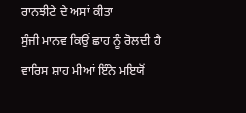ਰਾਨਝੀਟੇ ਦੇ ਅਸਾਂ ਕੀਤਾ
ਸੁੰਜੀ ਮਾਨਵ ਕਿਉਂ ਛਾਹ ਨੂੰ ਰੋਲਦੀ ਹੈ
ਵਾਰਿਸ ਸ਼ਾਹ ਮੀਆਂ ਇੰਨੇ ਮਇਯੋਂ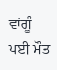ਵਾਂਗੂੰ
ਪਈ ਮੌਤ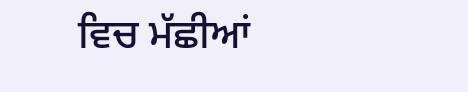ਵਿਚ ਮੱਛੀਆਂ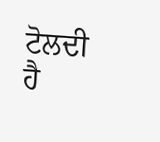ਟੋਲਦੀ ਹੈ